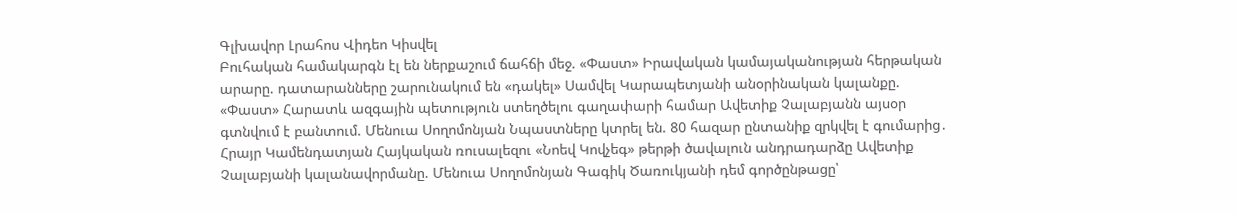Գլխավոր Լրահոս Վիդեո Կիսվել
Բուհական համակարգն էլ են ներքաշում ճահճի մեջ. «Փաստ» Իրավական կամայականության հերթական արարը. դատարանները շարունակում են «դակել» Սամվել Կարապետյանի անօրինական կալանքը. «Փաստ» Հարատև ազգային պետություն ստեղծելու գաղափարի համար Ավետիք Չալաբյանն այսօր գտնվում է բանտում. Մենուա Սողոմոնյան Նպաստները կտրել են. 80 հազար ընտանիք զրկվել է գումարից․ Հրայր Կամենդատյան Հայկական ռուսալեզու «Նոեվ Կովչեգ» թերթի ծավալուն անդրադարձը Ավետիք Չալաբյանի կալանավորմանը. Մենուա Սողոմոնյան Գագիկ Ծառուկյանի դեմ գործընթացը՝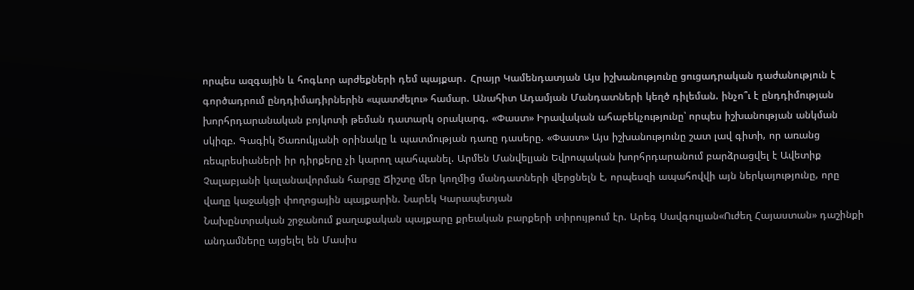որպես ազգային և հոգևոր արժեքների դեմ պայքար․ Հրայր Կամենդատյան Այս իշխանությունը ցուցադրական դաժանություն է գործադրում ընդդիմադիրներին «պատժելու» համար. Անահիտ Ադամյան Մանդատների կեղծ դիլեման. ինչո՞ւ է ընդդիմության խորհրդարանական բոյկոտի թեման դատարկ օրակարգ. «Փաստ» Իրավական ահաբեկչությունը՝ որպես իշխանության անկման սկիզբ. Գագիկ Ծառուկյանի օրինակը և պատմության դառը դասերը. «Փաստ» Այս իշխանությունը շատ լավ գիտի, որ առանց ռեպրեսիաների իր դիրքերը չի կարող պահպանել. Արմեն Մանվելյան Եվրոպական խորհրդարանում բարձրացվել է Ավետիք Չալաբյանի կալանավորման հարցը Ճիշտը մեր կողմից մանդատների վերցնելն է, որպեսզի ապահովվի այն ներկայությունը, որը վաղը կաջակցի փողոցային պայքարին. Նարեկ Կարապետյան
Նախընտրական շրջանում քաղաքական պայքարը քրեական բարքերի տիրույթում էր. Արեգ Սավգուլյան«Ուժեղ Հայաստան» դաշինքի անդամները այցելել են Մասիս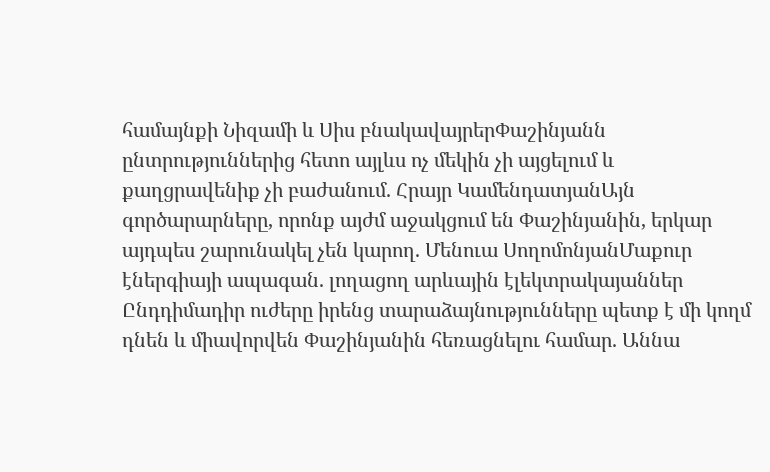համայնքի Նիզամի և Սիս բնակավայրերՓաշինյանն ընտրություններից հետո այլևս ոչ մեկին չի այցելում և քաղցրավենիք չի բաժանում. Հրայր ԿամենդատյանԱյն գործարարները, որոնք այժմ աջակցում են Փաշինյանին, երկար այդպես շարունակել չեն կարող. Մենուա ՍողոմոնյանՄաքուր էներգիայի ապագան. լողացող արևային էլեկտրակայաններ Ընդդիմադիր ուժերը իրենց տարաձայնությունները պետք է մի կողմ դնեն և միավորվեն Փաշինյանին հեռացնելու համար. Աննա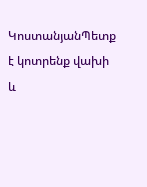ԿոստանյանՊետք է կոտրենք վախի և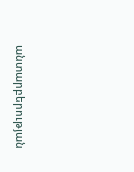անտարբերության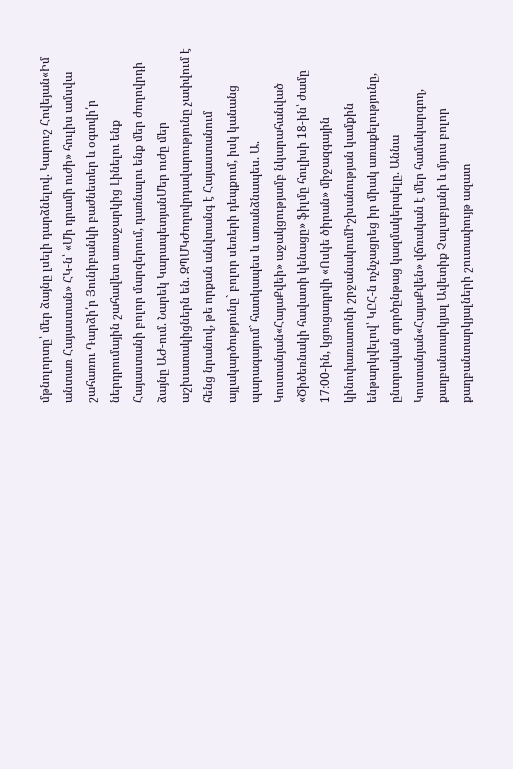մթնոլորտը՝ մեր ձայնը լսելի դարձնելով. Կարուշ Հովեյան«Իմ անտառ Հայաստան» ՀԿ-ն՝ «Մի դրամի ուժի» հուլիս ամսվա շահառու Դարձի՛ր Յունիբանկի բաժնետեր և օգտվի՛ր ներդրումային շահավետ առաջարկից Լինելու ենք Հայաստանի բոլոր մարզերում, դառնալու ենք մեր ժողովրդի ձայնը ԱԺ-ում. Նարեկ ԿարապետյանՄեր ուժը մեր աշխատակիցներն են. ԶՊՄԿԺողովրդավարությունը չափվում է հենց նրանով, թե որքան անվտանգ է Հայաստանում այլակարծությունը` բոլոր սեռերի դեպքում, իսկ կանանց պարագայում` հատկապես և առանձնապես. Ա. Կոստանյան«ՀայաՔվեի» աջակցությամբ նկարահանված «Ծիծեռնակի հավատի կենացը» ֆիլմը հուլիսի 18-ին՝ ժամը 17։00-ին, կցուցադրվի «Ոսկե ծիրան» միջազգային կինոփառատոնի շրջանակումԻշխանության կամքին ենթարկվելով՝ ԿԸՀ-ն ոչնչացրեց իր միակ առաքելությունը, ընտրական գործընթաց կազմակերպելը. Աննա Կոստանյան«ՀայաՔվեն» վճռական է մեր համակարգող, քաղբանտարկյալ Ավետիք Չալաբյանի և մյուս բոլոր քաղբանտարկյալների շուտափույթ ազատ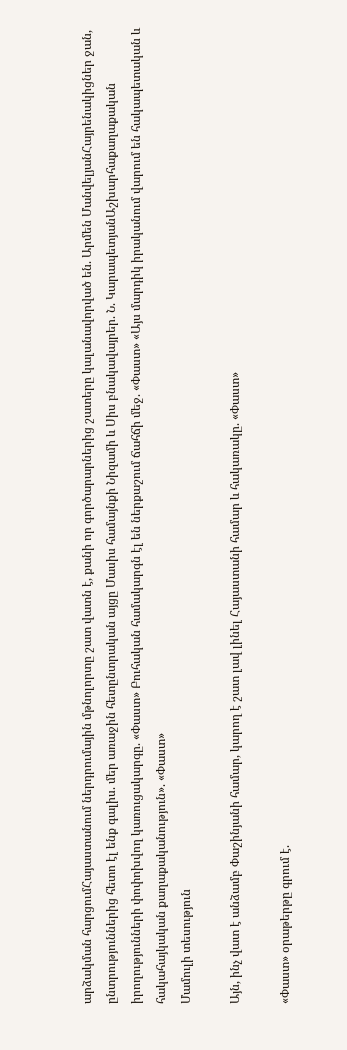արձակման հարցումՀայաստանում ներդրումային մթնոլորտը շատ վատն է, քանի որ գործարարներից շատերը կալանավորված են. Արմեն ՄանվելյանՀայրենակիցներ ջան, ընտրություններից հետո էլ ենք գալիս. մեր առաջին հետընտրական այցը Մասիս համայնքի Նիզամի և Սիս բնակավայրեր. Ն. ԿարապետյանԱշխարհաքաղաքական իրողությունների փոփոխվող կառուցակարգը. «Փաստ» Բուհական համակարգն էլ են ներքաշում ճահճի մեջ. «Փաստ» «Այս մարդիկ իրականում վարում են հակապետական և հակահայկական քաղաքականություն». «Փաստ»
Մամուլի տեսություն

Այն, ինչ վատ է անձամբ Փաշինյանի համար, կարող է շատ լավ լինել Հայաստանի համար և հակառակը. «Փաստ»

«Փաստ» օրաթերթը գրում է.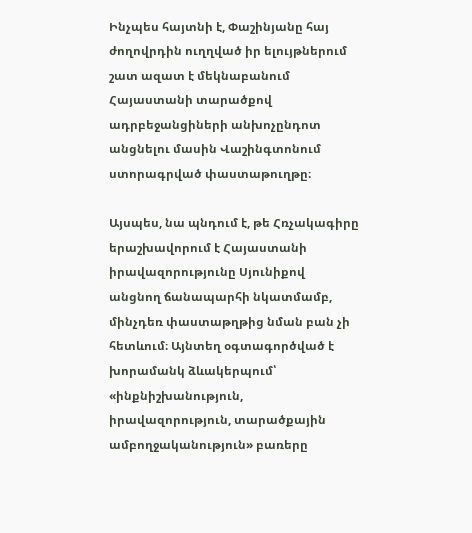Ինչպես հայտնի է, Փաշինյանը հայ ժողովրդին ուղղված իր ելույթներում շատ ազատ է մեկնաբանում Հայաստանի տարածքով ադրբեջանցիների անխոչընդոտ անցնելու մասին Վաշինգտոնում ստորագրված փաստաթուղթը։

Այսպես, նա պնդում է, թե Հռչակագիրը երաշխավորում է Հայաստանի իրավազորությունը Սյունիքով անցնող ճանապարհի նկատմամբ, մինչդեռ փաստաթղթից նման բան չի հետևում։ Այնտեղ օգտագործված է խորամանկ ձևակերպում՝ «ինքնիշխանություն, իրավազորություն, տարածքային ամբողջականություն» բառերը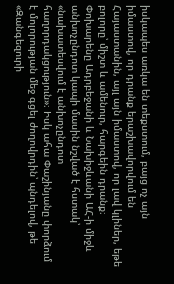իսկապես առկա են տեքստում, բայց ոչ այն իմաստով, որ դրանք երաշխավորվում են Հայաստանին, այլ այն իմաստով, որ լավ կլիներ, եթե բոլորը՝ միշտ և ամենուր, հարգեին դրանք։ Փոխարենը Ադրբեջանի և Նախիջևանի ԱՀ-ի միջև անխոչընդոտ կապի մասին նշված է հստակ՝ «նախատեսվում է անխոչընդոտ հաղորդակցություն»։ Իսկ ահա Փաշինյանը փորձում է մոլորության մեջ գցել ժողովրդին՝ պնդելով, թե «Զանգեզուրի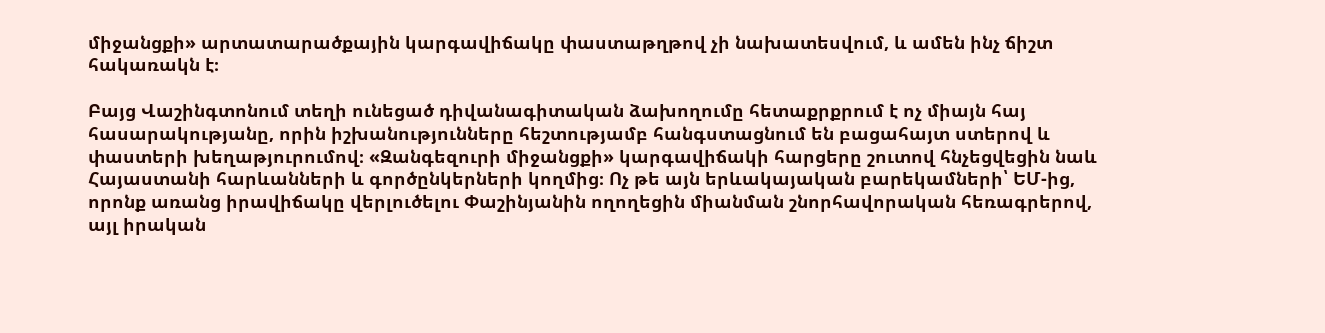միջանցքի» արտատարածքային կարգավիճակը փաստաթղթով չի նախատեսվում, և ամեն ինչ ճիշտ հակառակն է։

Բայց Վաշինգտոնում տեղի ունեցած դիվանագիտական ձախողումը հետաքրքրում է ոչ միայն հայ հասարակությանը, որին իշխանությունները հեշտությամբ հանգստացնում են բացահայտ ստերով և փաստերի խեղաթյուրումով։ «Զանգեզուրի միջանցքի» կարգավիճակի հարցերը շուտով հնչեցվեցին նաև Հայաստանի հարևանների և գործընկերների կողմից։ Ոչ թե այն երևակայական բարեկամների՝ ԵՄ-ից, որոնք առանց իրավիճակը վերլուծելու Փաշինյանին ողողեցին միանման շնորհավորական հեռագրերով, այլ իրական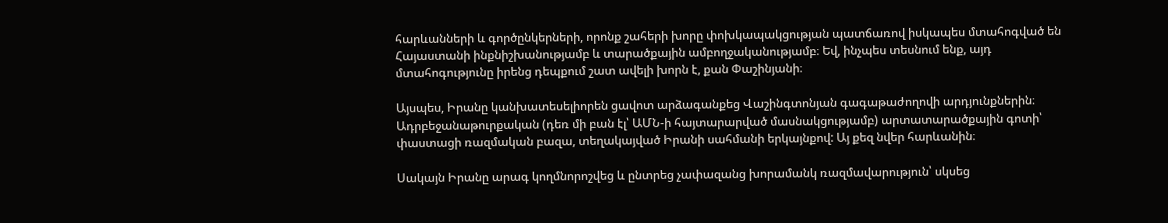հարևանների և գործընկերների, որոնք շահերի խորը փոխկապակցության պատճառով իսկապես մտահոգված են Հայաստանի ինքնիշխանությամբ և տարածքային ամբողջականությամբ։ Եվ, ինչպես տեսնում ենք, այդ մտահոգությունը իրենց դեպքում շատ ավելի խորն է, քան Փաշինյանի։

Այսպես, Իրանը կանխատեսելիորեն ցավոտ արձագանքեց Վաշինգտոնյան գագաթաժողովի արդյունքներին։ Ադրբեջանաթուրքական (դեռ մի բան էլ՝ ԱՄՆ-ի հայտարարված մասնակցությամբ) արտատարածքային գոտի՝ փաստացի ռազմական բազա, տեղակայված Իրանի սահմանի երկայնքով: Այ քեզ նվեր հարևանին։

Սակայն Իրանը արագ կողմնորոշվեց և ընտրեց չափազանց խորամանկ ռազմավարություն՝ սկսեց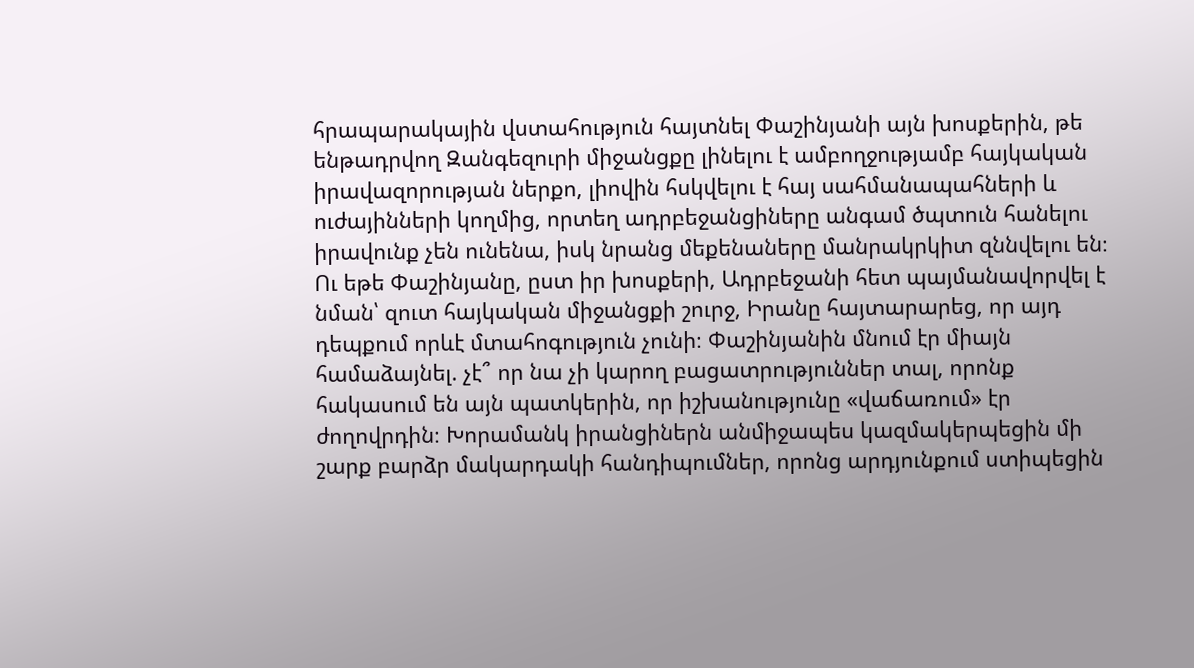հրապարակային վստահություն հայտնել Փաշինյանի այն խոսքերին, թե ենթադրվող Զանգեզուրի միջանցքը լինելու է ամբողջությամբ հայկական իրավազորության ներքո, լիովին հսկվելու է հայ սահմանապահների և ուժայինների կողմից, որտեղ ադրբեջանցիները անգամ ծպտուն հանելու իրավունք չեն ունենա, իսկ նրանց մեքենաները մանրակրկիտ զննվելու են։ Ու եթե Փաշինյանը, ըստ իր խոսքերի, Ադրբեջանի հետ պայմանավորվել է նման՝ զուտ հայկական միջանցքի շուրջ, Իրանը հայտարարեց, որ այդ դեպքում որևէ մտահոգություն չունի։ Փաշինյանին մնում էր միայն համաձայնել. չէ՞ որ նա չի կարող բացատրություններ տալ, որոնք հակասում են այն պատկերին, որ իշխանությունը «վաճառում» էր ժողովրդին։ Խորամանկ իրանցիներն անմիջապես կազմակերպեցին մի շարք բարձր մակարդակի հանդիպումներ, որոնց արդյունքում ստիպեցին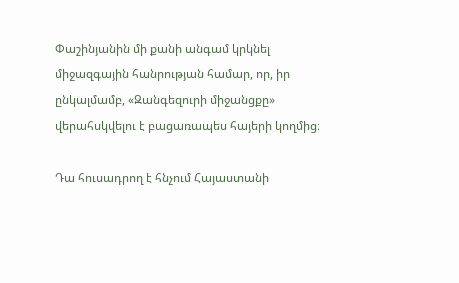Փաշինյանին մի քանի անգամ կրկնել միջազգային հանրության համար, որ, իր ընկալմամբ, «Զանգեզուրի միջանցքը» վերահսկվելու է բացառապես հայերի կողմից։

Դա հուսադրող է հնչում Հայաստանի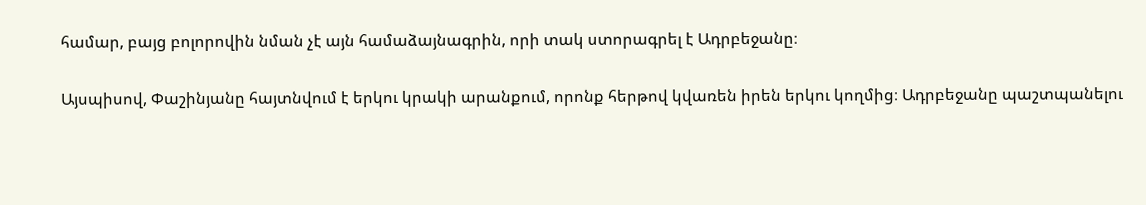համար, բայց բոլորովին նման չէ այն համաձայնագրին, որի տակ ստորագրել է Ադրբեջանը։

Այսպիսով, Փաշինյանը հայտնվում է երկու կրակի արանքում, որոնք հերթով կվառեն իրեն երկու կողմից։ Ադրբեջանը պաշտպանելու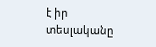է իր տեսլականը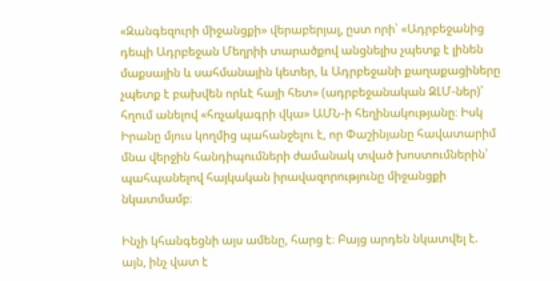«Զանգեզուրի միջանցքի» վերաբերյալ, ըստ որի՝ «Ադրբեջանից դեպի Ադրբեջան Մեղրիի տարածքով անցնելիս չպետք է լինեն մաքսային և սահմանային կետեր, և Ադրբեջանի քաղաքացիները չպետք է բախվեն որևէ հայի հետ» (ադրբեջանական ԶԼՄ-ներ)՝ հղում անելով «հռչակագրի վկա» ԱՄՆ-ի հեղինակությանը։ Իսկ Իրանը մյուս կողմից պահանջելու է, որ Փաշինյանը հավատարիմ մնա վերջին հանդիպումների ժամանակ տված խոստումներին՝ պահպանելով հայկական իրավազորությունը միջանցքի նկատմամբ։

Ինչի կհանգեցնի այս ամենը, հարց է։ Բայց արդեն նկատվել է. այն, ինչ վատ է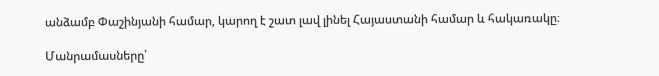անձամբ Փաշինյանի համար, կարող է շատ լավ լինել Հայաստանի համար և հակառակը։

Մանրամասները՝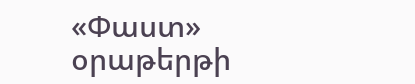«Փաստ» օրաթերթի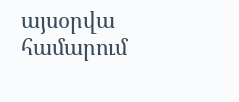այսօրվա համարում